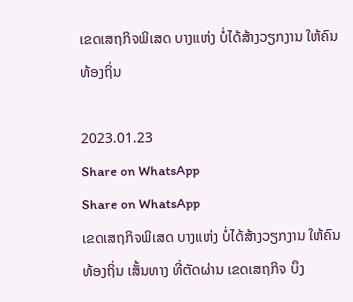ເຂດເສຖກິຈພິເສດ ບາງແຫ່ງ ບໍ່ໄດ້ສ້າງວຽກງານ ໃຫ້ຄົນທ້ອງຖິ່ນ

2023.01.23
Share on WhatsApp
Share on WhatsApp
ເຂດເສຖກິຈພິເສດ ບາງແຫ່ງ ບໍ່ໄດ້ສ້າງວຽກງານ ໃຫ້ຄົນທ້ອງຖິ່ນ ເສັ້ນທາງ ທີ່ຕັດຜ່ານ ເຂດເສຖກິຈ ບຶງ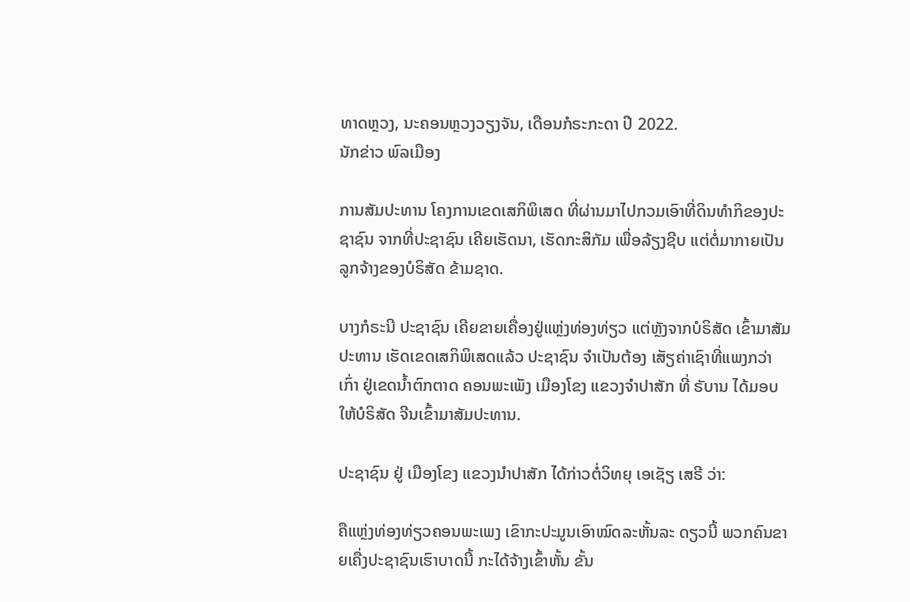ທາດຫຼວງ, ນະຄອນຫຼວງວຽງຈັນ, ເດືອນກໍຣະກະດາ ປີ 2022.
ນັກຂ່າວ ພົລເມືອງ

ການສັມປະທານ ໂຄງການເຂດເສກິພິເສດ ທີ່ຜ່ານມາໄປກວມເອົາທີ່ດິນທຳກິຂອງປະຊາຊົນ ຈາກທີ່ປະຊາຊົນ ເຄີຍເຮັດນາ, ເຮັດກະສິກັມ ເພື່ອລ້ຽງຊີບ ແຕ່ຕໍ່ມາກາຍເປັນລູກຈ້າງຂອງບໍຣິສັດ ຂ້າມຊາດ.

ບາງກໍຣະນີ ປະຊາຊົນ ເຄີຍຂາຍເຄື່ອງຢູ່ແຫຼ່ງທ່ອງທ່ຽວ ແຕ່ຫຼັງຈາກບໍຣິສັດ ເຂົ້າມາສັມປະທານ ເຮັດເຂດເສກິພິເສດແລ້ວ ປະຊາຊົນ ຈຳເປັນຕ້ອງ ເສັຽຄ່າເຊົາທີ່ແພງກວ່າເກົ່າ ຢູ່ເຂດນ້ຳຕົກຕາດ ຄອນພະເພັງ ເມືອງໂຂງ ແຂວງຈຳປາສັກ ທີ່ ຣັບານ ໄດ້ມອບໃຫ້ບໍຣິສັດ ຈີນເຂົ້າມາສັມປະທານ.

ປະຊາຊົນ ຢູ່ ເມືອງໂຂງ ແຂວງນຳປາສັກ ໄດ້ກ່າວຕໍ່ວິທຍຸ ເອເຊັຽ ເສຣີ ວ່າ:

ຄືແຫຼ່ງທ່ອງທ່ຽວຄອນພະເພງ ເຂົາກະປະມູນເອົາໝົດລະຫັ້ນລະ ດຽວນີ້ ພວກຄົນຂາຍເຄື່ງປະຊາຊົນເຮົາບາດນີ້ ກະໄດ້ຈ້າງເຂົ້າຫັ້ນ ຂັ້ນ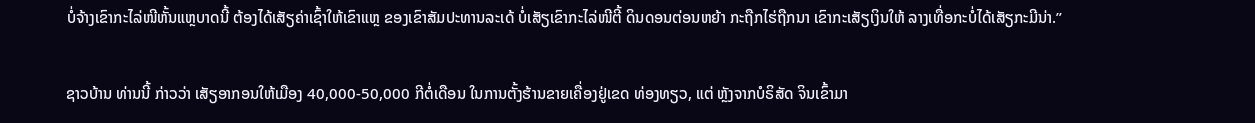ບໍ່ຈ້າງເຂົາກະໄລ່ໜີຫັ້ນແຫຼບາດນີ້ ຕ້ອງໄດ້ເສັຽຄ່າເຊົ້າໃຫ້ເຂົາແຫຼ ຂອງເຂົາສັມປະທານລະເດ້ ບໍ່ເສັຽເຂົາກະໄລ່ໜີຕີ້ ດິນດອນຕ່ອນຫຍ້າ ກະຖືກໄຮ່ຖືກນາ ເຂົາກະເສັຽເງິນໃຫ້ ລາງເທື່ອກະບໍ່ໄດ້ເສັຽກະມີນ່າ.”

ຊາວບ້ານ ທ່ານນີ້ ກ່າວວ່າ ເສັຽອາກອນໃຫ້ເມືອງ 40,000-50,000 ກີຕໍ່ເດືອນ ໃນການຕັ້ງຮ້ານຂາຍເຄື່ອງຢູ່ເຂດ ທ່ອງທຽວ, ແຕ່ ຫຼັງຈາກບໍຣິສັດ ຈິນເຂົ້າມາ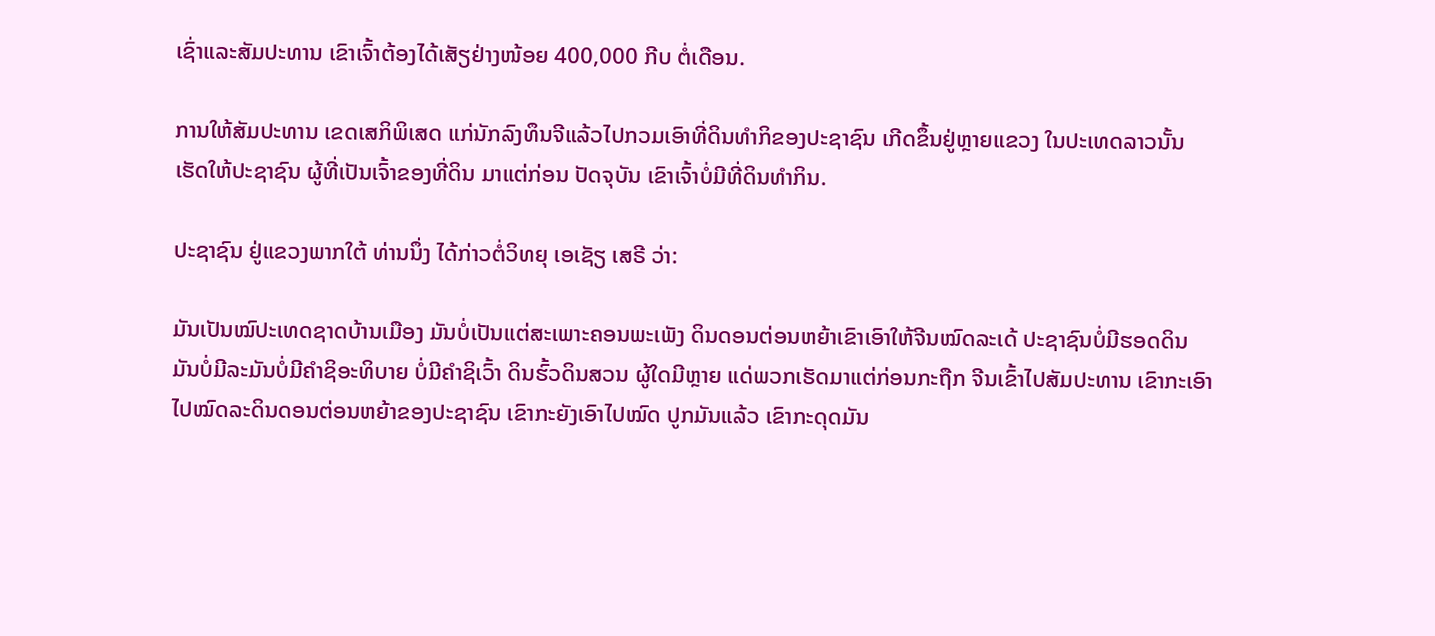ເຊົ່າແລະສັມປະທານ ເຂົາເຈົ້າຕ້ອງໄດ້ເສັຽຢ່າງໜ້ອຍ 400,000 ກີບ ຕໍ່ເດືອນ.

ການໃຫ້ສັມປະທານ ເຂດເສກິພິເສດ ແກ່ນັກລົງທຶນຈີແລ້ວໄປກວມເອົາທີ່ດິນທຳກິຂອງປະຊາຊົນ ເກີດຂຶ້ນຢູ່ຫຼາຍແຂວງ ໃນປະເທດລາວນັ້ນ ເຮັດໃຫ້ປະຊາຊົນ ຜູ້ທີ່ເປັນເຈົ້າຂອງທີ່ດິນ ມາແຕ່ກ່ອນ ປັດຈຸບັນ ເຂົາເຈົ້າບໍ່ມີທີ່ດິນທຳກິນ.

ປະຊາຊົນ ຢູ່ແຂວງພາກໃຕ້ ທ່ານນຶ່ງ ໄດ້ກ່າວຕໍ່ວິທຍຸ ເອເຊັຽ ເສຣີ ວ່າ:

ມັນເປັນໝົປະເທດຊາດບ້ານເມືອງ ມັນບໍ່ເປັນແຕ່ສະເພາະຄອນພະເພັງ ດິນດອນຕ່ອນຫຍ້າເຂົາເອົາໃຫ້ຈີນໝົດລະເດ້ ປະຊາຊົນບໍ່ມີຮອດດິນ ມັນບໍ່ມີລະມັນບໍ່ມີຄຳຊິອະທິບາຍ ບໍ່ມີຄຳຊິເວົ້າ ດິນຮົ້ວດິນສວນ ຜູ້ໃດມີຫຼາຍ ແດ່ພວກເຮັດມາແຕ່ກ່ອນກະຖືກ ຈີນເຂົ້າໄປສັມປະທານ ເຂົາກະເອົາໄປໝົດລະດິນດອນຕ່ອນຫຍ້າຂອງປະຊາຊົນ ເຂົາກະຍັງເອົາໄປໝົດ ປູກມັນແລ້ວ ເຂົາກະດຸດມັນ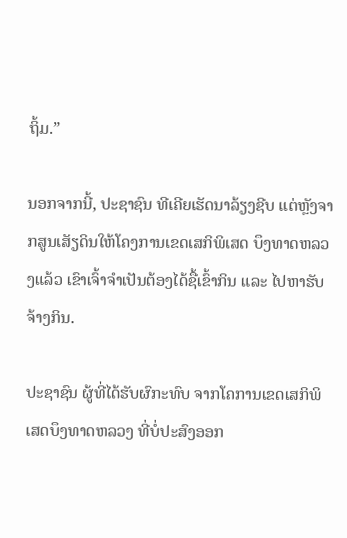ຖິ້ມ.”

ນອກຈາກນີ້, ປະຊາຊົນ ທີເຄີຍເຮັດນາລ້ຽງຊີບ ແຕ່ຫຼັງຈາກສູນເສັຽດິນໃຫ້ໂຄງການເຂດເສກິພິເສດ ບຶງທາດຫລວງແລ້ວ ເຂົາເຈົ້າຈຳເປັນຕ້ອງໄດ້ຊື້ເຂົ້າກິນ ແລະ ໄປຫາຮັບຈ້າງກິນ.

ປະຊາຊົນ ຜູ້ທີ່ໄດ້ຮັບຜົກະທົບ ຈາກໂຄການເຂດເສກິພິເສດບຶງທາດຫລວງ ທີ່ບໍ່ປະສົງອອກ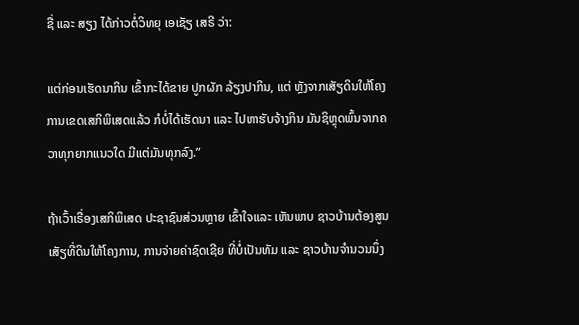ຊື່ ແລະ ສຽງ ໄດ້ກ່າວຕໍ່ວິທຍຸ ເອເຊັຽ ເສຣີ ວ່າ:

ແຕ່ກ່ອນເຮັດນາກິນ ເຂົ້າກະໄດ້ຂາຍ ປູກຜັກ ລ້ຽງປາກິນ, ແຕ່ ຫຼັງຈາກເສັຽດິນໃຫ້ໂຄງການເຂດເສກິພິເສດແລ້ວ ກໍບໍ່ໄດ້ເຮັດນາ ແລະ ໄປຫາຮັບຈ້າງກິນ ມັນຊິຫຼຸດພົ້ນຈາກຄວາທຸກຍາກແນວໃດ ມີແຕ່ມັນທຸກລົງ.”

ຖ້າເວົ້າເຣື່ອງເສກິພິເສດ ປະຊາຊົນສ່ວນຫຼາຍ ເຂົ້າໃຈແລະ ເຫັນພາບ ຊາວບ້ານຕ້ອງສູນເສັຽທີ່ດິນໃຫ້ໂຄງການ, ການຈ່າຍຄ່າຊົດເຊີຍ ທີ່ບໍ່ເປັນທັມ ແລະ ຊາວບ້ານຈຳນວນນຶ່ງ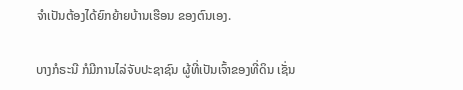ຈຳເປັນຕ້ອງໄດ້ຍົກຍ້າຍບ້ານເຮືອນ ຂອງຕົນເອງ.

ບາງກໍຣະນີ ກໍມີການໄລ່ຈັບປະຊາຊົນ ຜູ້ທີ່ເປັນເຈົ້າຂອງທີ່ດິນ ເຊັ່ນ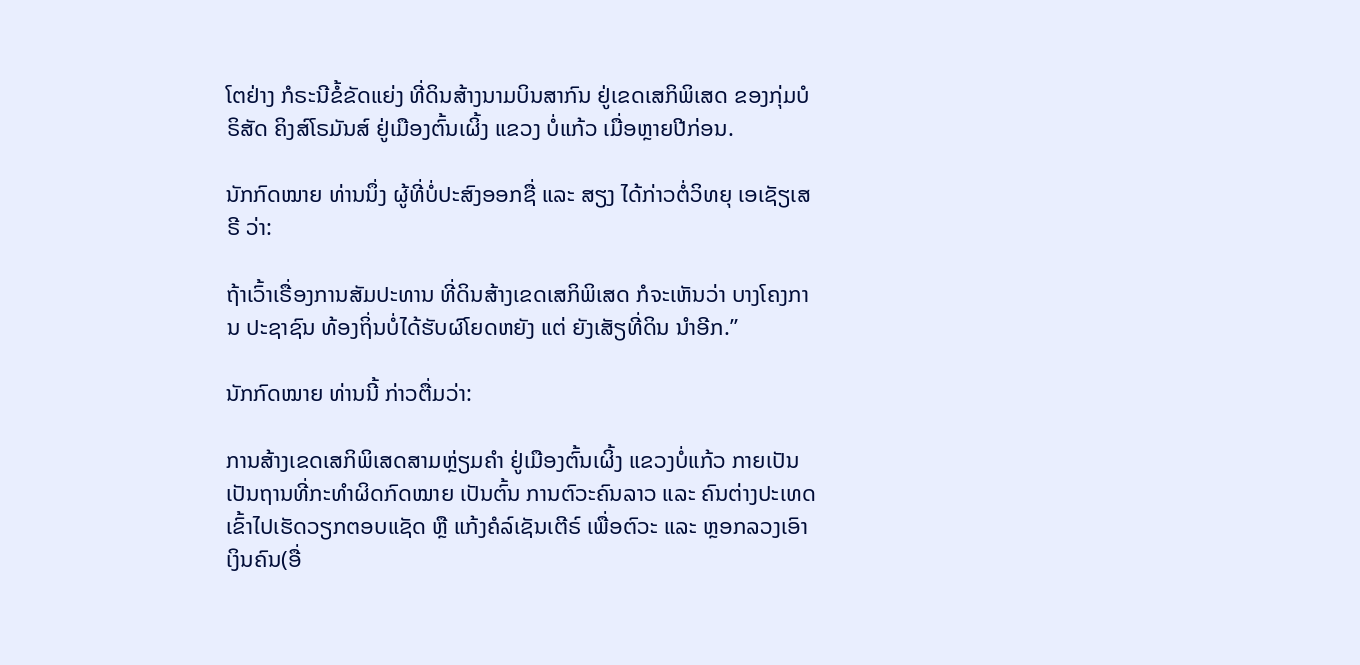ໂຕຢ່າງ ກໍຣະນີຂໍ້ຂັດແຍ່ງ ທີ່ດິນສ້າງນາມບິນສາກົນ ຢູ່ເຂດເສກິພິເສດ ຂອງກຸ່ມບໍຣິສັດ ຄິງສ໌ໂຣມັນສ໌ ຢູ່ເມືອງຕົ້ນເຜິ້ງ ແຂວງ ບໍ່ແກ້ວ ເມື່ອຫຼາຍປີກ່ອນ.

ນັກກົດໝາຍ ທ່ານນຶ່ງ ຜູ້ທີ່ບໍ່ປະສົງອອກຊື່ ແລະ ສຽງ ໄດ້ກ່າວຕໍ່ວິທຍຸ ເອເຊັຽເສຣີ ວ່າ:

ຖ້າເວົ້າເຣື່ອງການສັມປະທານ ທີ່ດິນສ້າງເຂດເສກິພິເສດ ກໍຈະເຫັນວ່າ ບາງໂຄງການ ປະຊາຊົນ ທ້ອງຖິ່ນບໍ່ໄດ້ຮັບຜົໂຍດຫຍັງ ແຕ່ ຍັງເສັຽທີ່ດິນ ນຳອີກ.”

ນັກກົດໝາຍ ທ່ານນີ້ ກ່າວຕື່ມວ່າ:

ການສ້າງເຂດເສກິພິເສດສາມຫຼ່ຽມຄຳ ຢູ່ເມືອງຕົ້ນເຜິ້ງ ແຂວງບໍ່ແກ້ວ ກາຍເປັນເປັນຖານທີ່ກະທຳຜິດກົດໝາຍ ເປັນຕົ້ນ ການຕົວະຄົນລາວ ແລະ ຄົນຕ່າງປະເທດເຂົ້າໄປເຮັດວຽກຕອບແຊັດ ຫຼື ແກ້ງຄໍລ໌ເຊັນເຕີຣ໌ ເພື່ອຕົວະ ແລະ ຫຼອກລວງເອົາເງິນຄົນ(ອື່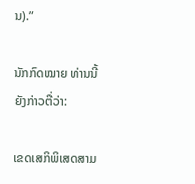ນ).”

ນັກກົດໝາຍ ທ່ານນີ້ ຍັງກ່າວຕື່ວ່າ:

ເຂດເສກິພິເສດສາມ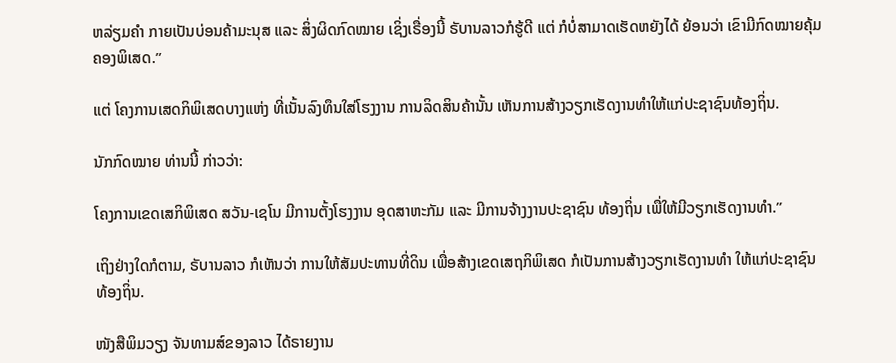ຫລ່ຽມຄຳ ກາຍເປັນບ່ອນຄ້າມະນຸສ ແລະ ສິ່ງຜິດກົດໝາຍ ເຊິ່ງເຣື່ອງນີ້ ຣັບານລາວກໍຮູ້ດີ ແຕ່ ກໍບໍ່ສາມາດເຮັດຫຍັງໄດ້ ຍ້ອນວ່າ ເຂົາມີກົດໝາຍຄຸ້ມຄອງພິເສດ.”

ແຕ່ ໂຄງການເສດກິພິເສດບາງແຫ່ງ ທີ່ເນັ້ນລົງທຶນໃສ່ໂຮງງານ ການລິດສິນຄ້ານັ້ນ ເຫັນການສ້າງວຽກເຮັດງານທຳໃຫ້ແກ່ປະຊາຊົນທ້ອງຖິ່ນ.

ນັກກົດໝາຍ ທ່ານນີ້ ກ່າວວ່າ:

ໂຄງການເຂດເສກິພິເສດ ສວັນ-ເຊໂນ ມີການຕັ້ງໂຮງງານ ອຸດສາຫະກັມ ແລະ ມີການຈ້າງງານປະຊາຊົນ ທ້ອງຖິ່ນ ເພື່ໃຫ້ມີວຽກເຮັດງານທຳ.”

ເຖິງຢ່າງໃດກໍຕາມ, ຣັບານລາວ ກໍເຫັນວ່າ ການໃຫ້ສັມປະທານທີ່ດິນ ເພື່ອສ້າງເຂດເສຖກິພິເສດ ກໍເປັນການສ້າງວຽກເຮັດງານທຳ ໃຫ້ແກ່ປະຊາຊົນທ້ອງຖິ່ນ.

ໜັງສືພິມວຽງ ຈັນທາມສ໌ຂອງລາວ ໄດ້ຣາຍງານ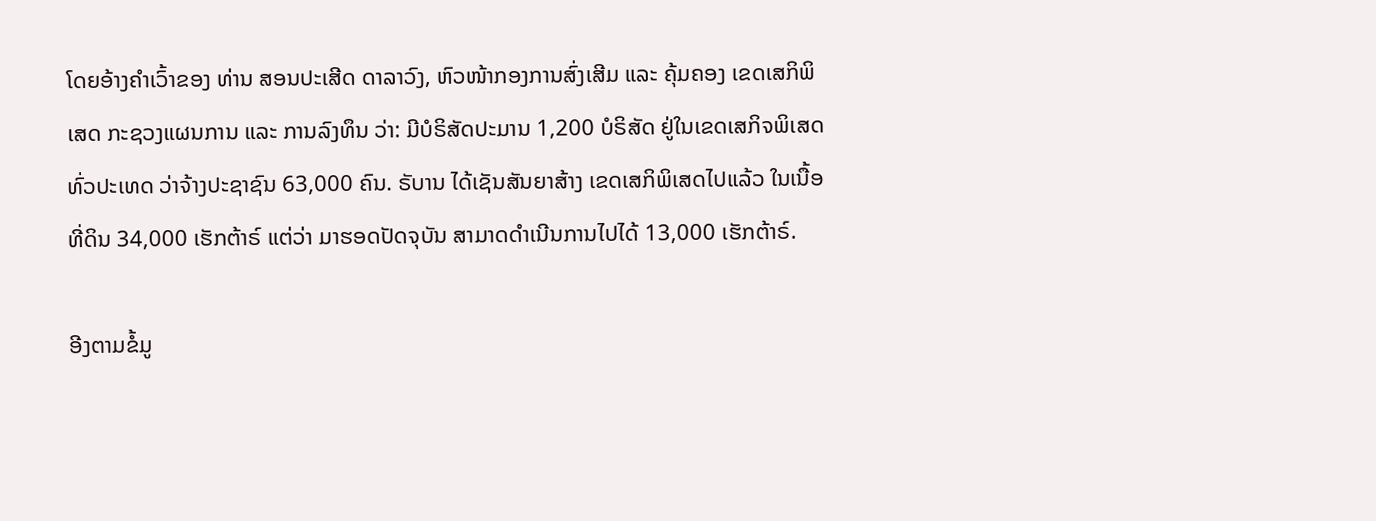ໂດຍອ້າງຄຳເວົ້າຂອງ ທ່ານ ສອນປະເສີດ ດາລາວົງ, ຫົວໜ້າກອງການສົ່ງເສີມ ແລະ ຄຸ້ມຄອງ ເຂດເສກິພິເສດ ກະຊວງແຜນການ ແລະ ການລົງທຶນ ວ່າ: ມີບໍຣິສັດປະມານ 1,200 ບໍຣິສັດ ຢູ່ໃນເຂດເສກິຈພິເສດທົ່ວປະເທດ ວ່າຈ້າງປະຊາຊົນ 63,000 ຄົນ. ຣັບານ ໄດ້ເຊັນສັນຍາສ້າງ ເຂດເສກິພິເສດໄປແລ້ວ ໃນເນື້ອທີ່ດິນ 34,000 ເຮັກຕ້າຣ໌ ແຕ່ວ່າ ມາຮອດປັດຈຸບັນ ສາມາດດຳເນີນການໄປໄດ້ 13,000 ເຮັກຕ້າຣ໌.

ອີງຕາມຂໍ້ມູ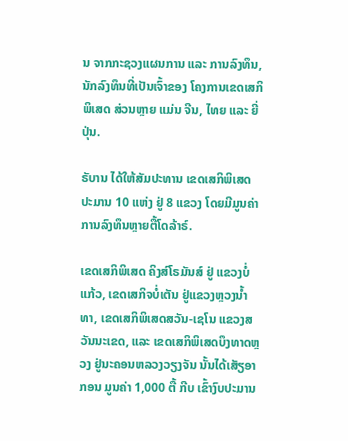ນ ຈາກກະຊວງແຜນການ ແລະ ການລົງທຶນ, ນັກລົງທຶນທີ່ເປັນເຈົ້າຂອງ ໂຄງການເຂດເສກິພິເສດ ສ່ວນຫຼາຍ ແມ່ນ ຈີນ, ໄທຍ ແລະ ຍີ່ປຸ່ນ.

ຣັບານ ໄດ້ໃຫ້ສັມປະທານ ເຂດເສກິພິເສດ ປະມານ 10 ແຫ່ງ ຢູ່ 8 ແຂວງ ໂດຍມີມູນຄ່າການລົງທຶນຫຼາຍຕື້ໂດລ້າຣ໌.

ເຂດເສກິພິເສດ ຄິງສ໌ໂຣມັນສ໌ ຢູ່ ແຂວງບໍ່ແກ້ວ, ເຂດເສກິຈບໍ່ເຕັນ ຢູ່ແຂວງຫຼວງນ້ຳທາ, ເຂດເສກິພິເສດສວັນ-ເຊໂນ ແຂວງສວັນນະເຂດ, ແລະ ເຂດເສກິພິເສດບຶງທາດຫຼວງ ຢູ່ນະຄອນຫລວງວຽງຈັນ ນັ້ນໄດ້ເສັຽອາກອນ ມູນຄ່າ 1,000 ຕື້ ກີບ ເຂົ້າງົບປະມານ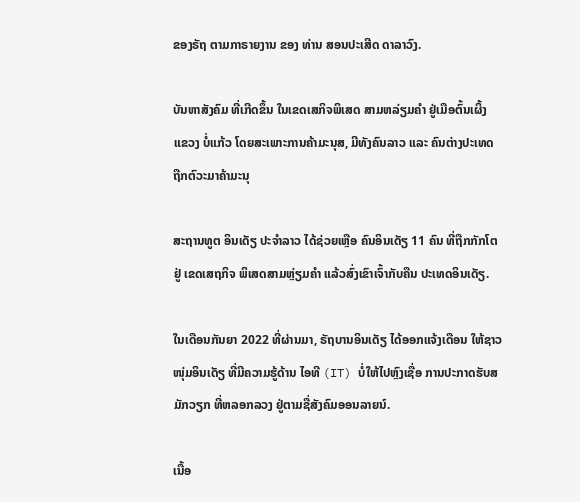ຂອງຣັຖ ຕາມກາຣາຍງານ ຂອງ ທ່ານ ສອນປະເສີດ ດາລາວົງ.

ບັນຫາສັງຄົມ ທີ່ເກີດຂຶ້ນ ໃນເຂດເສກິຈພິເສດ ສາມຫລ່ຽມຄຳ ຢູ່ເມືອຕົ້ນເຜິ້ງ ແຂວງ ບໍ່ແກ້ວ ໂດຍສະເພາະການຄ້າມະນຸສ, ມີທັງຄົນລາວ ແລະ ຄົນຕ່າງປະເທດ ຖືກຕົວະມາຄ້າມະນຸ

ສະຖານທູຕ ອິນເດັຽ ປະຈຳລາວ ໄດ້ຊ່ວຍເຫຼືອ ຄົນອິນເດັຽ 11 ຄົນ ທີ່ຖືກກັກໂຕຢູ່ ເຂດເສຖກິຈ ພິເສດສາມຫຼ່ຽມຄຳ ແລ້ວສົ່ງເຂົາເຈົ້າກັບຄືນ ປະເທດອິນເດັຽ.

ໃນເດືອນກັນຍາ 2022 ທີ່ຜ່ານມາ, ຣັຖບານອິນເດັຽ ໄດ້ອອກແຈ້ງເດືອນ ໃຫ້ຊາວໜຸ່ມອິນເດັຽ ທີ່ມີຄວາມຮູ້ດ້ານ ໄອທີ (IT) ບໍ່ໃຫ້ໄປຫຼົງເຊື່ອ ການປະກາດຮັບສມັກວຽກ ທີ່ຫລອກລວງ ຢູ່ຕາມຊື່ສັງຄົມອອນລາຍນ໌.

ເນື້ອ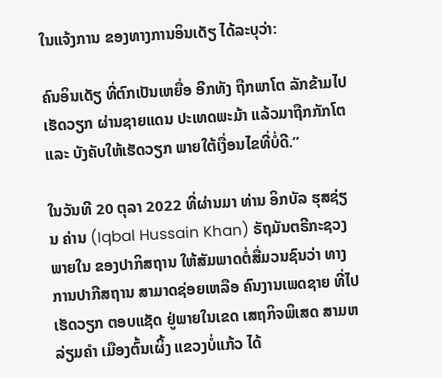ໃນແຈ້ງການ ຂອງທາງການອິນເດັຽ ໄດ້ລະບຸວ່າ:

ຄົນອິນເດັຽ ທີ່ຕົກເປັນເຫຍື່ອ ອີກທັງ ຖືກພາໂຕ ລັກຂ້າມໄປເຮັດວຽກ ຜ່ານຊາຍແດນ ປະເທດພະມ້າ ແລ້ວມາຖືກກັກໂຕ ແລະ ບັງຄັບໃຫ້ເຮັດວຽກ ພາຍໃຕ້ເງື່ອນໄຂທີ່ບໍ່ດີ.”

ໃນວັນທີ 20 ຕຸລາ 2022 ທີ່ຜ່ານມາ ທ່ານ ອິກບັລ ຮຸສຊ່ຽນ ຄ່ານ (Iqbal Hussain Khan) ຣັຖມັນຕຣີກະຊວງພາຍໃນ ຂອງປາກິສຖານ ໃຫ້ສັມພາດຕໍ່ສື່ມວນຊົນວ່າ ທາງການປາກີສຖານ ສາມາດຊ່ອຍເຫລືອ ຄົນງານເພດຊາຍ ທີ່ໄປເຮັດວຽກ ຕອບແຊັດ ຢູ່ພາຍໃນເຂດ ເສຖກິຈພິເສດ ສາມຫລ່ຽມຄຳ ເມືອງຕົ້ນເຜິ້ງ ແຂວງບໍ່ແກ້ວ ໄດ້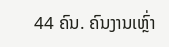44 ຄົນ. ຄົນງານເຫຼົ່າ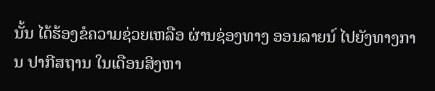ນັ້ນ ໄດ້ຮ້ອງຂໍຄວາມຊ່ວຍເຫລືອ ຜ່ານຊ່ອງທາງ ອອນລາຍນ໌ ໄປຍັງທາງການ ປາກີສຖານ ໃນເດືອນສິງຫາ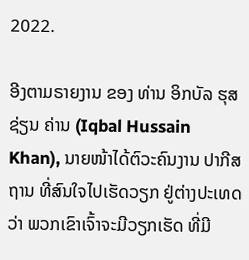2022.

ອີງຕາມຣາຍງານ ຂອງ ທ່ານ ອິກບັລ ຮຸສຊ່ຽນ ຄ່ານ (Iqbal Hussain Khan), ນາຍໜ້າໄດ້ຕົວະຄົນງານ ປາກີສຖານ ທີ່ສົນໃຈໄປເຮັດວຽກ ຢູ່ຕ່າງປະເທດວ່າ ພວກເຂົາເຈົ້າຈະມີວຽກເຮັດ ທີ່ມີ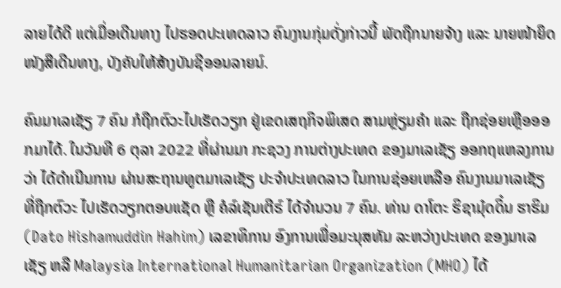ລາຍໄດ້ດີ ແຕ່ເມື່ອເດີນທາງ ໄປຮອດປະເທດລາວ ຄົນງານກຸ່ມດັ່ງກ່າວນີ້ ພັດຖືກນາຍຈ້າງ ແລະ ນາຍໜ້າຍຶດໜັງສືເດີນທາງ, ບັງຄັບໃຫ້ສ້າງບັນຊີອອນລາຍນ໌.

ຄົນມາເລເຊັຽ 7 ຄົນ ກໍຖືກຕົວະໄປເຮັດວຽກ ຢູ່ເຂດເສຖກິຈພິເສດ ສາມຫຼ່ຽມຄຳ ແລະ ຖືກຊ່ອຍເຫຼືອອອກມາໄດ້. ໃນວັນທີ 6 ຕຸລາ 2022 ທີ່ຜ່ານມາ ກະຊວງ ການຕ່າງປະເທດ ຂອງມາເລເຊັຽ ອອກຖແຫລງການວ່າ ໄດ້ດຳເນີນການ ຜ່ານສະຖານທູຕມາເລເຊັຽ ປະຈຳປະເທດລາວ ໃນການຊ່ອຍເຫລືອ ຄົນງານມາເລເຊັຽ ທີ່ຖືກຕົວະ ໄປເຮັດວຽກຕອບແຊັດ ຫຼື ຄໍລ໌ເຊັນເຕີຣ໌ ໄດ້ຈຳນວນ 7 ຄົນ. ທ່ານ ດາໂຕະ ຮິຊາມຸ໋ດດິ໋ນ ຮາຮິມ (Dato Hishamuddin Hahim) ເລຂາທິການ ອົງການເພື່ອມະນຸສທັມ ລະຫວ່າງປະເທດ ຂອງມາເລເຊັຽ ຫລື Malaysia International Humanitarian Organization (MHO) ໄດ້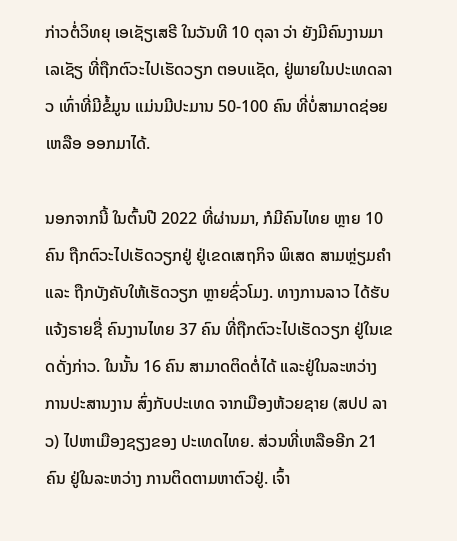ກ່າວຕໍ່ວິທຍຸ ເອເຊັຽເສຣີ ໃນວັນທີ 10 ຕຸລາ ວ່າ ຍັງມີຄົນງານມາເລເຊັຽ ທີ່ຖືກຕົວະໄປເຮັດວຽກ ຕອບແຊັດ, ຢູ່ພາຍໃນປະເທດລາວ ເທົ່າທີ່ມີຂໍ້ມູນ ແມ່ນມີປະມານ 50-100 ຄົນ ທີ່ບໍ່ສາມາດຊ່ອຍເຫລືອ ອອກມາໄດ້.

ນອກຈາກນີ້ ໃນຕົ້ນປີ 2022 ທີ່ຜ່ານມາ, ກໍມີຄົນໄທຍ ຫຼາຍ 10 ຄົນ ຖືກຕົວະໄປເຮັດວຽກຢູ່ ຢູ່ເຂດເສຖກິຈ ພິເສດ ສາມຫຼ່ຽມຄຳ ແລະ ຖືກບັງຄັບໃຫ້ເຮັດວຽກ ຫຼາຍຊົ່ວໂມງ. ທາງການລາວ ໄດ້ຮັບແຈ້ງຣາຍຊື່ ຄົນງານໄທຍ 37 ຄົນ ທີ່ຖືກຕົວະໄປເຮັດວຽກ ຢູ່ໃນເຂດດັ່ງກ່າວ. ໃນນັ້ນ 16 ຄົນ ສາມາດຕິດຕໍ່ໄດ້ ແລະຢູ່ໃນລະຫວ່າງ ການປະສານງານ ສົ່ງກັບປະເທດ ຈາກເມືອງຫ້ວຍຊາຍ (ສປປ ລາວ) ໄປຫາເມືອງຊຽງຂອງ ປະເທດໄທຍ. ສ່ວນທີ່ເຫລືອອີກ 21 ຄົນ ຢູ່ໃນລະຫວ່າງ ການຕິດຕາມຫາຕົວຢູ່. ເຈົ້າ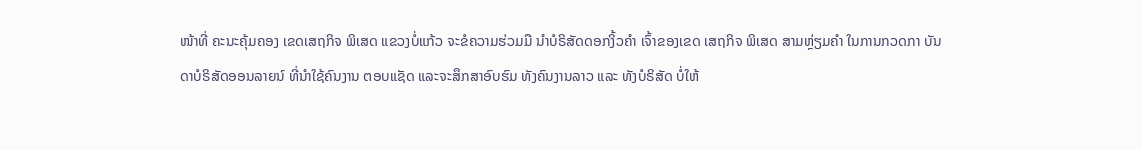ໜ້າທີ່ ຄະນະຄຸ້ມຄອງ ເຂດເສຖກິຈ ພິເສດ ແຂວງບໍ່ແກ້ວ ຈະຂໍຄວາມຮ່ວມມື ນໍາບໍຣິສັດດອກງິ້ວຄໍາ ເຈົ້າຂອງເຂດ ເສຖກິຈ ພິເສດ ສາມຫຼ່ຽມຄຳ ໃນການກວດກາ ບັນດາບໍຣິສັດອອນລາຍນ໌ ທີ່ນໍາໃຊ້ຄົນງານ ຕອບແຊັດ ແລະຈະສຶກສາອົບຮົມ ທັງຄົນງານລາວ ແລະ ທັງບໍຣິສັດ ບໍ່ໃຫ້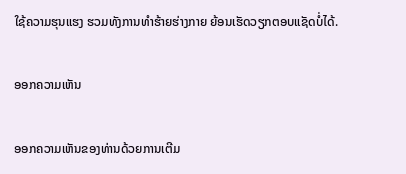ໃຊ້ຄວາມຮຸນແຮງ ຮວມທັງການທໍາຮ້າຍຮ່າງກາຍ ຍ້ອນເຮັດວຽກຕອບແຊັດບໍ່ໄດ້.

ອອກຄວາມເຫັນ

ອອກຄວາມເຫັນຂອງທ່ານດ້ວຍການເຕີມ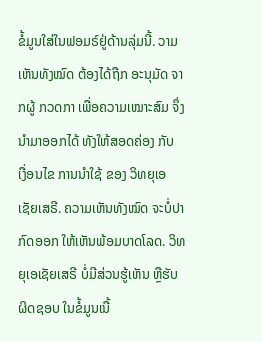ຂໍ້ມູນໃສ່ໃນຟອມຣ໌ຢູ່ດ້ານລຸ່ມນີ້. ວາມເຫັນທັງໝົດ ຕ້ອງໄດ້ຖືກ ອະນຸມັດ ຈາກຜູ້ ກວດກາ ເພື່ອຄວາມເໝາະສົມ ຈຶ່ງນໍາມາອອກໄດ້ ທັງໃຫ້ສອດຄ່ອງ ກັບ ເງື່ອນໄຂ ການນຳໃຊ້ ຂອງ ວິທຍຸເອເຊັຍເສຣີ. ຄວາມເຫັນທັງໝົດ ຈະບໍ່ປາກົດອອກ ໃຫ້ເຫັນພ້ອມບາດໂລດ. ວິທຍຸເອເຊັຍເສຣີ ບໍ່ມີສ່ວນຮູ້ເຫັນ ຫຼືຮັບຜິດຊອບ ໃນຂໍ້ມູນເນື້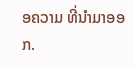ອຄວາມ ທີ່ນໍາມາອອກ.